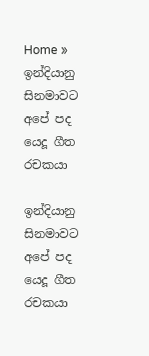Home » ඉන්දියානු සිනමාවට අපේ පද යෙදූ ගීත රචකයා

ඉන්දියානු සිනමාවට අපේ පද යෙදූ ගීත රචකයා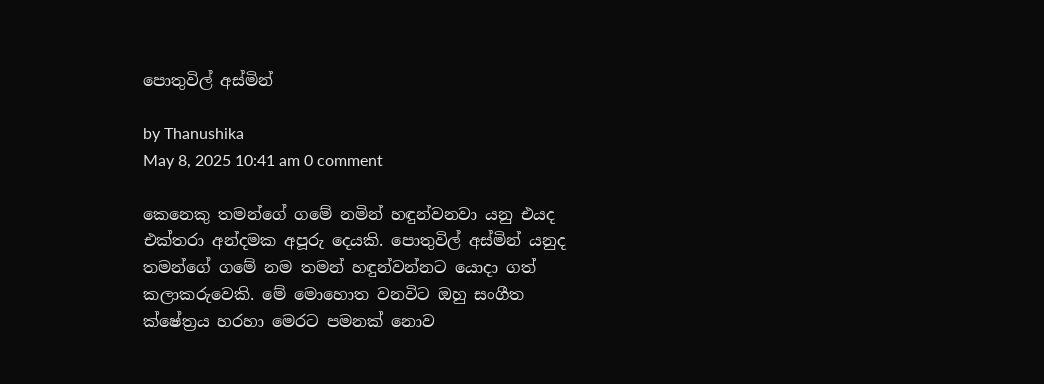පොතුවිල් අස්මින්

by Thanushika
May 8, 2025 10:41 am 0 comment

කෙනෙකු තමන්ගේ ගමේ නමින් හඳුන්වනවා යනු එයද එක්තරා අන්දමක අපූරු දෙයකි. පොතුවිල් අස්මින් යනුද තමන්ගේ ගමේ නම තමන් හඳුන්වන්නට යොදා ගත් කලාකරුවෙකි. මේ මොහොත වනවිට ඔහු සංගීත ක්ෂේත්‍රය හරහා මෙරට පමනක් නොව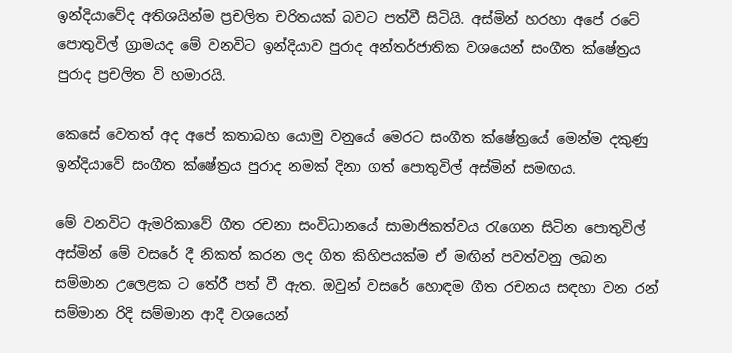ඉන්දියාවේද අතිශයින්ම ප්‍රචලිත චරිතයක් බවට පත්වී සිටියි. අස්මින් හරහා අපේ රටේ පොතුවිල් ග්‍රාමයද මේ වනවිට ඉන්දියාව පුරාද අන්තර්ජාතික වශයෙන් සංගීත ක්ෂේත්‍රය පුරාද ප්‍රචලිත වි හමාරයි.

කෙසේ වෙතත් අද අපේ කතාබහ යොමු වනුයේ මෙරට සංගීත ක්ෂේත්‍රයේ මෙන්ම දකුණු ඉන්දියාවේ සංගීත ක්ෂේත්‍රය පුරාද නමක් දිනා ගත් පොතුවිල් අස්මින් සමඟය.

මේ වනවිට ඇමරිකාවේ ගීත රචනා සංවිධානයේ සාමාජිකත්වය රැගෙන සිටින පොතුවිල් අස්මින් මේ වසරේ දී නිකත් කරන ලද ගිත කිහිපයක්ම ඒ මඟින් පවත්වනු ලබන සම්මාන උලෙළක ට තේරී පත් වී ඇත. ඔවුන් වසරේ හොඳම ගීත රචනය සඳහා වන රන් සම්මාන රිදි සම්මාන ආදී වශයෙන්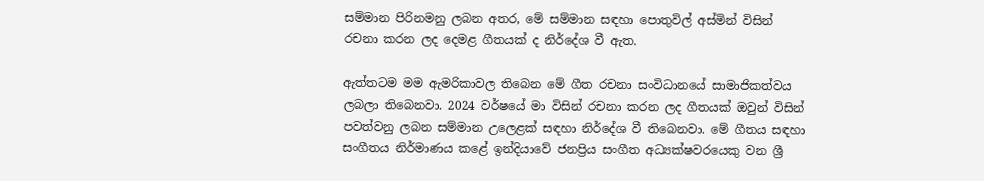සම්මාන පිරිනමනු ලබන අතර, මේ සම්මාන සඳහා පොතුවිල් අස්මින් විසින් රචනා කරන ලද දෙමළ ගීතයක් ද නිර්දේශ වී ඇත.

ඇත්තටම මම ඇමරිකාවල තිබෙන මේ ගීත රචනා සංවිධානයේ සාමාජිකත්වය ලබලා තිබෙනවා. 2024 වර්ෂයේ මා විසින් රචනා කරන ලද ගීතයක් ඔවුන් විසින් පවත්වනු ලබන සම්මාන උලෙළක් සඳහා නිර්දේශ වී තිබෙනවා. මේ ගීතය සඳහා සංගීතය නිර්මාණය කළේ ඉන්දියාවේ ජනප්‍රිය සංගීත අධ්‍යක්ෂවරයෙකු වන ශ්‍රී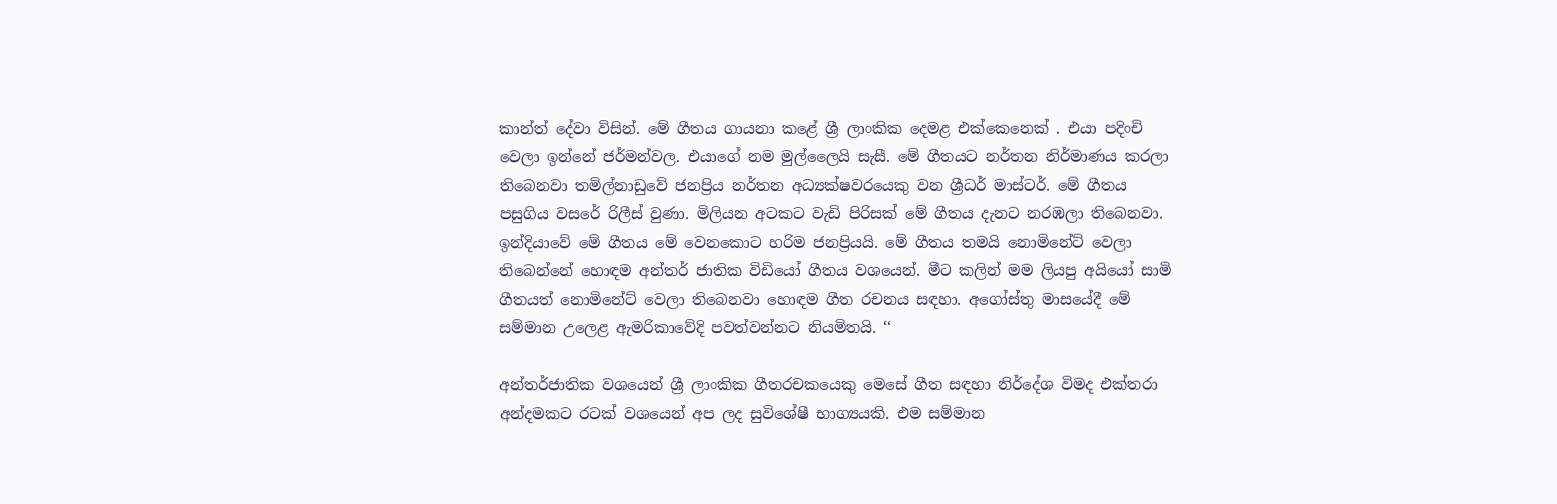කාන්ත් දේවා විසින්. මේ ගීතය ගායනා කළේ ශ්‍රී ලාංකික දෙමළ එක්කෙනෙක් . එයා පදිංචි වෙලා ඉන්නේ ජර්මන්වල. එයාගේ නම මුල්ලෛයි සැසී. මේ ගීතයට නර්තන නිර්මාණය කරලා තිබෙනවා තමිල්නාඩුවේ ජනප්‍රිය නර්තන අධ්‍යක්ෂවරයෙකු වන ශ්‍රීධර් මාස්ටර්. මේ ගීතය පසුගිය වසරේ රිලීස් වුණා. මිලියන අටකට වැඩි පිරිසක් මේ ගීතය දැනට නරඹලා තිබෙනවා. ඉන්දියාවේ මේ ගීතය මේ වෙනකොට හරිම ජනප්‍රියයි. මේ ගීතය තමයි නොමිනේට් වෙලා තිබෙන්නේ හොඳම අන්තර් ජාතික විඩියෝ ගීතය වශයෙන්. මීට කලින් මම ලියපු අයියෝ සාමි ගීතයත් නොමිනේට් වෙලා තිබෙනවා හොඳම ගීත රචනය සඳහා. අගෝස්තු මාසයේදී මේ සම්මාන උලෙළ ඇමරිකාවේදි පවත්වන්නට නියමිතයි. ‘‘

අන්තර්ජාතික වශයෙන් ශ්‍රී ලාංකික ගීතරචකයෙකු මෙසේ ගීත සඳහා නිර්දේශ විමද එක්තරා අන්දමකට රටක් වශයෙන් අප ලද සුවිශේෂී භාග්‍යයකි. එම සම්මාන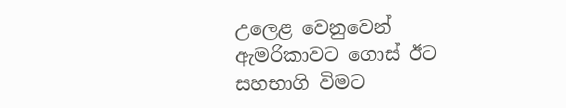උලෙළ වෙනුවෙන් ඇමරිකාවට ගොස් ඊට සහභාගි විමට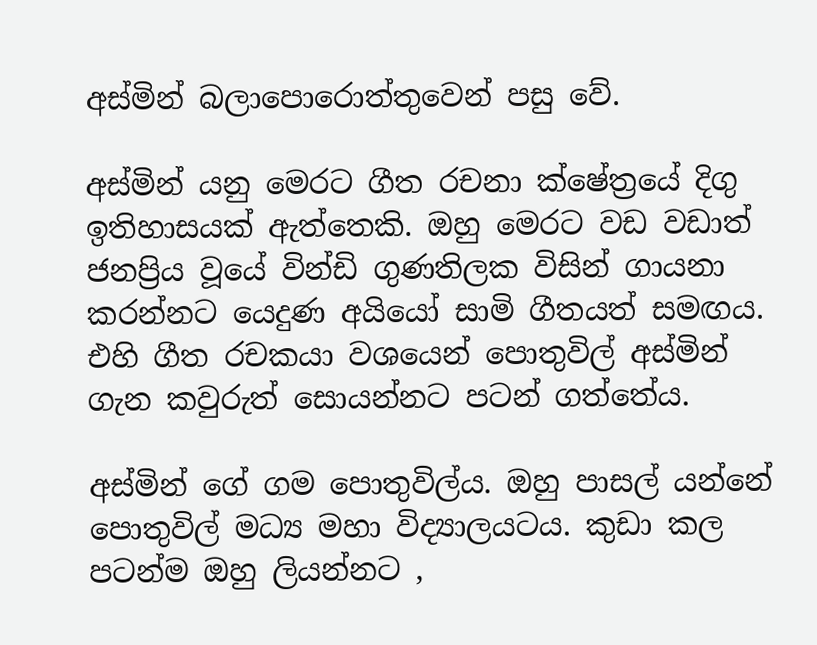අස්මින් බලාපොරොත්තුවෙන් පසු වේ.

අස්මින් යනු මෙරට ගීත රචනා ක්ෂේත්‍රයේ දිගු ඉතිහාසයක් ඇත්තෙකි. ඔහු මෙරට වඩ වඩාත් ජනප්‍රිය වූයේ වින්ඩි ගුණතිලක විසින් ගායනා කරන්නට යෙදුණ අයියෝ සාමි ගීතයත් සමඟය. එහි ගීත රචකයා වශයෙන් පොතුවිල් අස්මින් ගැන කවුරුත් සොයන්නට පටන් ගත්තේය.

අස්මින් ගේ ගම පොතුවිල්ය. ඔහු පාසල් යන්නේ පොතුවිල් මධ්‍ය මහා විද්‍යාලයටය. කුඩා කල පටන්ම ඔහු ලියන්නට ,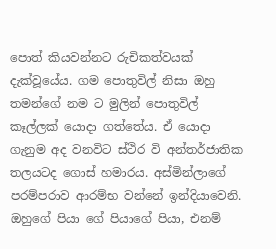පොත් කියවන්නට රුචිකත්වයක් දැක්වූයේය. ගම පොතුවිල් නිසා ඔහු තමන්ගේ නම ට මුලින් පොතුවිල් කෑල්ලක් යොදා ගත්තේය. ඒ යොදා ගැනුම අද වනවිට ස්ථිර වි අන්තර්ජාතික තලයටද ගොස් හමාරය. අස්මින්ලාගේ පරම්පරාව ආරම්භ වන්නේ ඉන්දියාවෙනි. ඔහුගේ පියා ගේ පියාගේ පියා, එනම්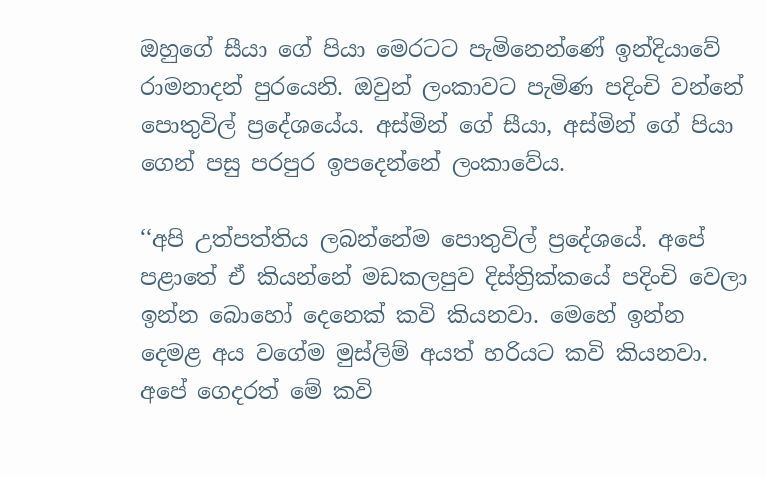ඔහුගේ සීයා ගේ පියා මෙරටට පැමිනෙන්ණේ ඉන්දියාවේ රාමනාදන් පුරයෙනි. ඔවුන් ලංකාවට පැමිණ පදිංචි වන්නේ පොතුවිල් ප්‍රදේශයේය. අස්මින් ගේ සීයා, අස්මින් ගේ පියා ගෙන් පසු පරපුර ඉපදෙන්නේ ලංකාවේය.

‘‘අපි උත්පත්තිය ලබන්නේම පොතුවිල් ප්‍රදේශයේ. අපේ පළාතේ ඒ කියන්නේ මඩකලපුව දිස්ත්‍රික්කයේ පදිංචි වෙලා ඉන්න බොහෝ දෙනෙක් කවි කියනවා. මෙහේ ඉන්න දෙමළ අය වගේම මුස්ලිම් අයත් හරියට කවි කියනවා. අපේ ගෙදරත් මේ කවි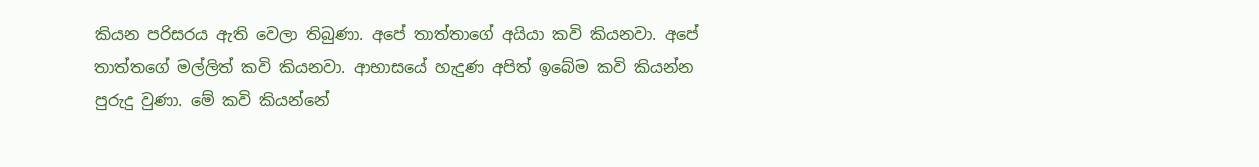කියන පරිසරය ඇති වෙලා තිබුණා. අපේ තාත්තාගේ අයියා කවි කියනවා. අපේ තාත්තගේ මල්ලිත් කවි කියනවා. ආභාසයේ හැදුණ අපිත් ඉබේම කවි කියන්න පුරුදු වුණා. මේ කවි කියන්නේ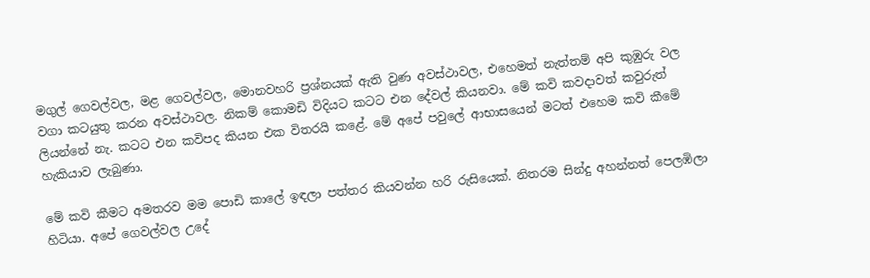මගුල් ගෙවල්වල, මළ ගෙවල්වල, මොනවහරි ප්‍රශ්නයක් ඇති වුණ අවස්ථාවල, එහෙමත් නැත්තම් අපි කුඹුරු වල වගා කටයුතු කරන අවස්ථාවල. නිකම් කොමඩි විදියට කටට එන දේවල් කියනවා. මේ කවි කවදාවත් කවුරුත් ලියන්නේ නැ. කටට එන කවිපද කියන එක විතරයි කළේ. මේ අපේ පවුලේ ආභාසයෙන් මටත් එහෙම කවි කීමේ හැකියාව ලැබුණා.

මේ කවි කීමට අමතරව මම පොඩි කාලේ ඉඳලා පත්තර කියවන්න හරි රුසියෙක්. නිතරම සින්දු අහන්නත් පෙලඹිලා හිටියා. අපේ ගෙවල්වල උදේ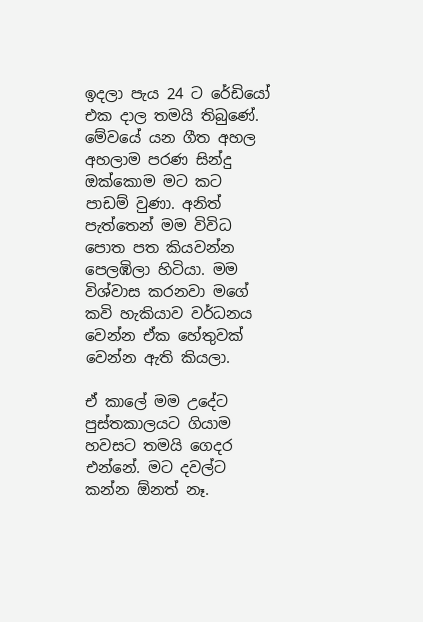ඉදලා පැය 24 ට රේඩියෝ එක දාල තමයි තිබුණේ. මේවයේ යන ගීත අහල අහලාම පරණ සින්දු ඔක්කොම මට කට පාඩම් වුණා. අනිත් පැත්තෙන් මම විවිධ පොත පත කියවන්න පෙලඹිලා හිටියා. මම විශ්වාස කරනවා මගේ කවි හැකියාව වර්ධනය වෙන්න ඒක හේතුවක් වෙන්න ඇති කියලා.

ඒ කාලේ මම උදේට පුස්තකාලයට ගියාම හවසට තමයි ගෙදර එන්නේ. මට දවල්ට කන්න ඕනත් නෑ.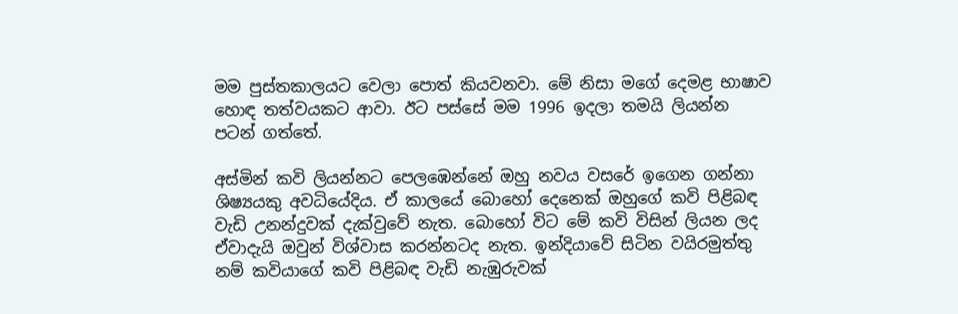මම පුස්තකාලයට වෙලා පොත් කියවනවා. මේ නිසා මගේ දෙමළ භාෂාව හොඳ තත්වයකට ආවා. ඊට පස්සේ මම 1996 ඉදලා තමයි ලියන්න පටන් ගත්තේ.

අස්මින් කවි ලියන්නට පෙලඹෙන්නේ ඔහු නවය වසරේ ඉගෙන ගන්නා ශිෂ්‍යයකු අවධියේදිය. ඒ කාලයේ බොහෝ දෙනෙක් ඔහුගේ කවි පිළිබඳ වැඩි උනන්දුවක් දැක්වුවේ නැත. බොහෝ විට මේ කවි විසින් ලියන ලද ඒවාදැයි ඔවුන් විශ්වාස කරන්නටද නැත. ඉන්දියාවේ සිටින වයිරමුත්තු නම් කවියාගේ කවි පිළිබඳ වැඩි නැඹුරුවක්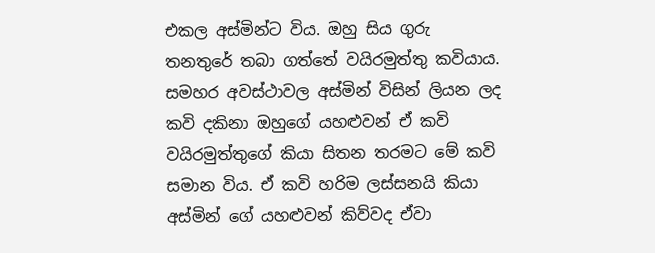එකල අස්මින්ට විය. ඔහු සිය ගුරු තනතුරේ තබා ගත්තේ වයිරමුත්තු කවියාය. සමහර අවස්ථාවල අස්මින් විසින් ලියන ලද කවි දකිනා ඔහුගේ යහළුවන් ඒ කවි වයිරමුත්තුගේ කියා සිතන තරමට මේ කවි සමාන විය. ඒ කවි හරිම ලස්සනයි කියා අස්මින් ගේ යහළුවන් කිව්වද ඒවා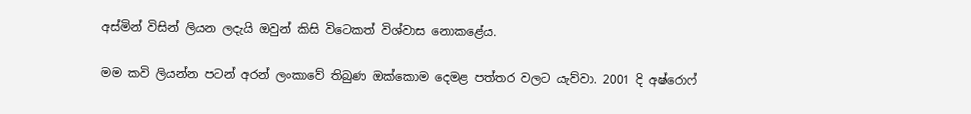අස්මින් විසින් ලියන ලදැයි ඔවුන් කිසි විටෙකත් විශ්වාස නොකළේය.

මම කවි ලියන්න පටන් අරන් ලංකාවේ තිබුණ ඔක්කොම දෙමළ පත්තර වලට යැව්වා. 2001 දි අෂ්රොෆ්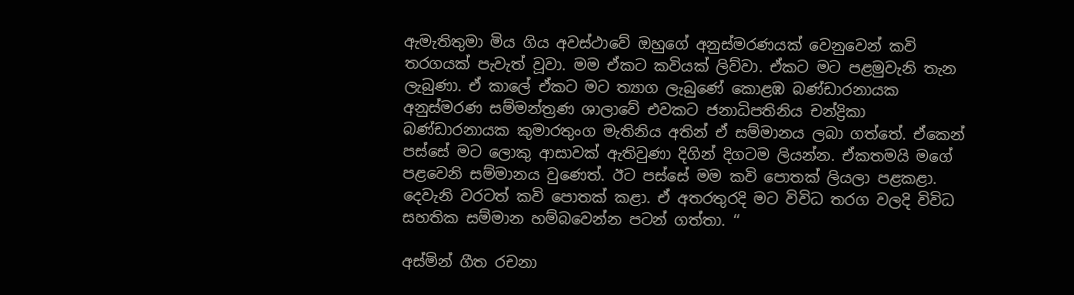ඇමැතිතුමා මිය ගිය අවස්ථාවේ ඔහුගේ අනුස්මරණයක් වෙනුවෙන් කවි තරගයක් පැවැත් වූවා. මම ඒකට කවියක් ලිව්වා. ඒකට මට පළමුවැනි තැන ලැබුණා. ඒ කාලේ ඒකට මට ත්‍යාග ලැබුණේ කොළඹ බණ්ඩාරනායක අනුස්මරණ සම්මන්ත්‍රණ ශාලාවේ එවකට ජනාධිපතිනිය චන්ද්‍රිකා බණ්ඩාරනායක කුමාරතුංග මැතිනිය අතින් ඒ සම්මානය ලබා ගත්තේ. ඒකෙන් පස්සේ මට ලොකු ආසාවක් ඇතිවුණා දිගින් දිගටම ලියන්න. ඒකතමයි මගේ පළවෙනි සම්මානය වුණෙත්. ඊට පස්සේ මම කවි පොතක් ලියලා පළකළා. දෙවැනි වරටත් කවි පොතක් කළා. ඒ අතරතුරදි මට විවිධ තරග වලදි විවිධ සහතික සම්මාන හම්බවෙන්න පටන් ගත්තා. ‘‘

අස්මින් ගීත රචනා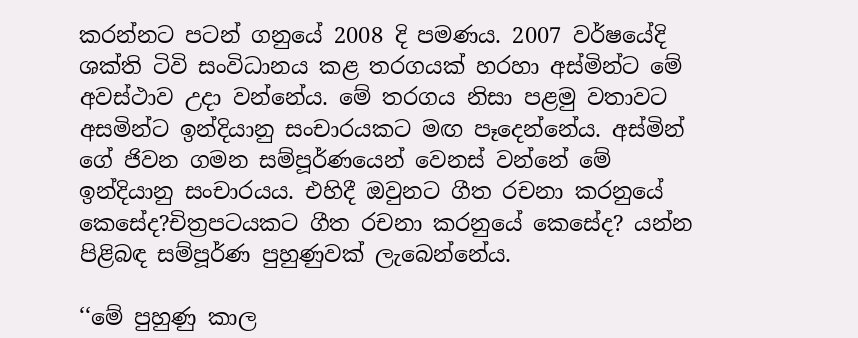කරන්නට පටන් ගනුයේ 2008 දි පමණය. 2007 වර්ෂයේදි ශක්ති ටිවි සංවිධානය කළ තරගයක් හරහා අස්මින්ට මේ අවස්ථාව උදා වන්නේය. මේ තරගය නිසා පළමු වතාවට අසමින්ට ඉන්දියානු සංචාරයකට මඟ පෑදෙන්නේය. අස්මින් ගේ ජිවන ගමන සම්පූර්ණයෙන් වෙනස් වන්නේ මේ ඉන්දියානු සංචාරයය. එහිදී ඔවුනට ගීත රචනා කරනුයේ කෙසේද?චිත්‍රපටයකට ගීත රචනා කරනුයේ කෙසේද? යන්න පිළිබඳ සම්පූර්ණ පුහුණුවක් ලැබෙන්නේය.

‘‘මේ පුහුණු කාල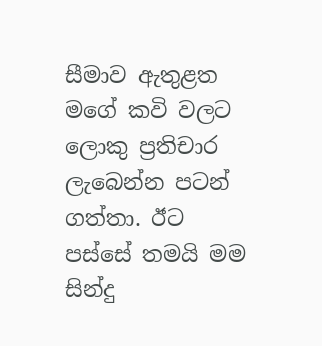සීමාව ඇතුළත මගේ කවි වලට ලොකු ප්‍රතිචාර ලැබෙන්න පටන් ගත්තා. ඊට පස්සේ තමයි මම සින්දු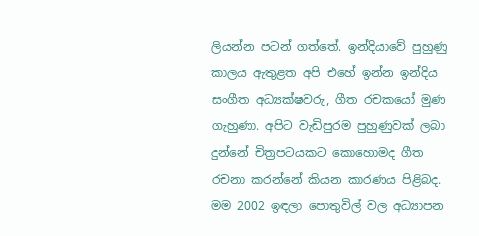ලියන්න පටන් ගත්තේ. ඉන්දියාවේ පුහුණු කාලය ඇතුළත අපි එහේ ඉන්න ඉන්දිය සංගීත අධ්‍යක්ෂවරු, ගීත රචකයෝ මුණ ගැහුණා. අපිට වැඩිපුරම පුහුණුවක් ලබා දුන්නේ චිත්‍රපටයකට කොහොමද ගීත රචනා කරන්නේ කියන කාරණය පිළිබද. මම 2002 ඉඳලා පොතුවිල් වල අධ්‍යාපන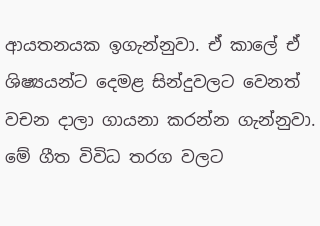ආයතනයක ඉගැන්නුවා. ඒ කාලේ ඒ ශිෂ්‍යයන්ට දෙමළ සින්දුවලට වෙනත් වචන දාලා ගායනා කරන්න ගැන්නුවා. මේ ගීත විවිධ තරග වලට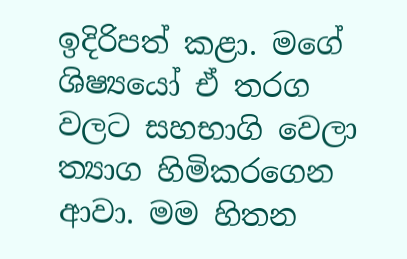ඉදිරිපත් කළා. මගේ ශිෂ්‍යයෝ ඒ තරග වලට සහභාගි වෙලා ත්‍යාග හිමිකරගෙන ආවා. මම හිතන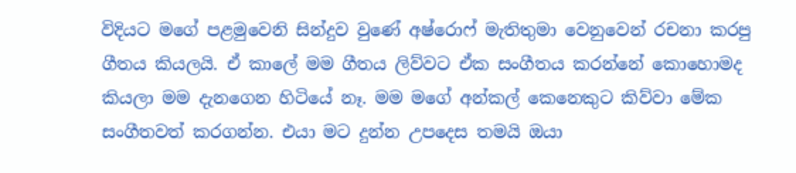විදියට මගේ පළමුවෙනි සින්දුව වුණේ අෂ්රොෆ් මැතිතුමා වෙනුවෙන් රචනා කරපු ගීතය කියලයි. ඒ කාලේ මම ගීතය ලිව්වට ඒක සංගීතය කරන්නේ කොහොමද කියලා මම දැනගෙන හිටියේ නෑ. මම මගේ අන්කල් කෙනෙකුට කිව්වා මේක සංගීතවත් කරගන්න. එයා මට දුන්න උපදෙස තමයි ඔයා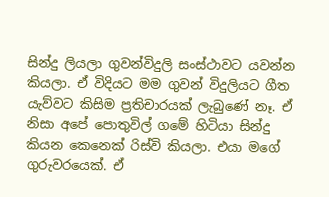සින්දු ලියලා ගුවන්විදුලි සංස්ථාවට යවන්න කියලා. ඒ විදියට මම ගුවන් විදුලියට ගීත යැව්වට කිසිම ප්‍රතිචාරයක් ලැබුණේ නෑ. ඒ නිසා අපේ පොතුවිල් ගමේ හිටියා සින්දු කියන කෙනෙක් රිස්වි කියලා. එයා මගේ ගුරුවරයෙක්. ඒ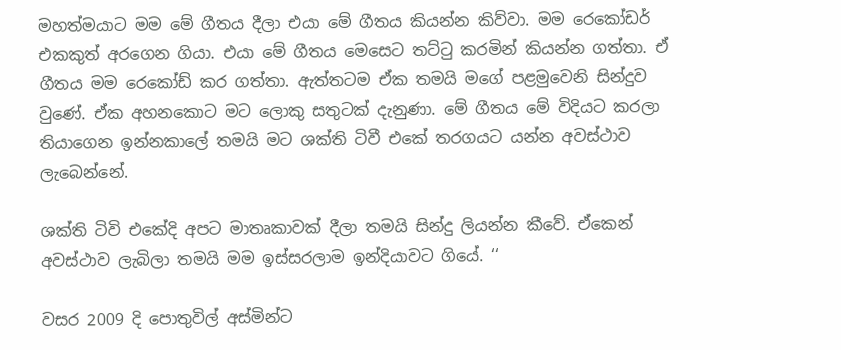මහත්මයාට මම මේ ගීතය දීලා එයා මේ ගීතය කියන්න කිව්වා. මම රෙකෝඩර් එකකුත් අරගෙන ගියා. එයා මේ ගීතය මෙසෙට තට්ටු කරමින් කියන්න ගත්තා. ඒ ගීතය මම රෙකෝඩ් කර ගත්තා. ඇත්තටම ඒක තමයි මගේ පළමුවෙනි සින්දුව වුණේ. ඒක අහනකොට මට ලොකු සතුටක් දැනුණා. මේ ගීතය මේ විදියට කරලා තියාගෙන ඉන්නකාලේ තමයි මට ශක්ති ටිවී එකේ තරගයට යන්න අවස්ථාව ලැබෙන්නේ.

ශක්ති ටිවි එකේදි අපට මාතෘකාවක් දීලා තමයි සින්දු ලියන්න කීවේ. ඒකෙන් අවස්ථාව ලැබිලා තමයි මම ඉස්සරලාම ඉන්දියාවට ගියේ. ‘‘

වසර 2009 දි පොතුවිල් අස්මින්ට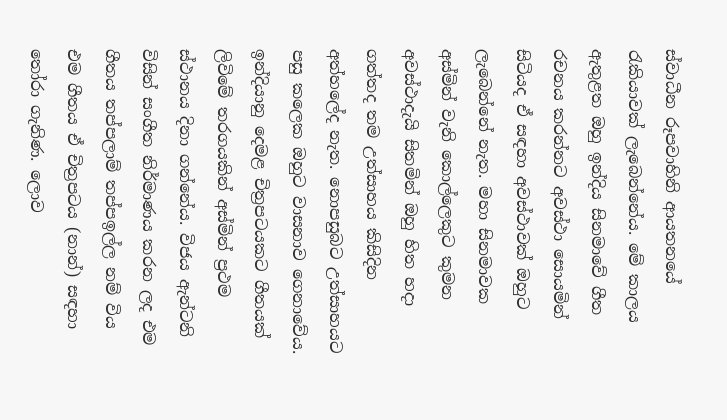ස්වාධීන රූපවාහිනි ආයතනයේ රැකියාවක් ලැබෙන්නේය. මේ කාලය ඇතුළත ඔහු ඉන්දිය සිනමාවේ ගීත රචනය කරන්නට අවස්ථා සොයමින් සිටියද ඒ සඳහා අවස්ථාවක් ඔහුට ලැබෙන්නේ නැත. මහා සිනමාවක අස්මින් වැනි කොල්ලෙකුට කුමන අවස්ථාදැයි සිතමින් ඔහු හිත හදා ගත්තද තම උත්සාහය කිසිදින අත්හලේද නැත. නොපසුබට උත්සාහයට පසු කලෙක ඔහුට වාසනාව ගෙනාවේය. ඉන්දියානු දෙමළ චිත්‍රපටයකට ගීතයක් ලිවිමේ තරගයකින් අස්මින් ප්‍රථම ස්ථානය දිනා ගන්නේය. විජය ඇන්ටනි විසින් සංගීත නිර්මාණය කරන ලද එම ගීතය තප්පලාම් තප්පඉල්ල නම් විය එම ගීතය ඒ චිත්‍රපටය (නාන්) සඳහා තෝරා ගැනිණ. ලොව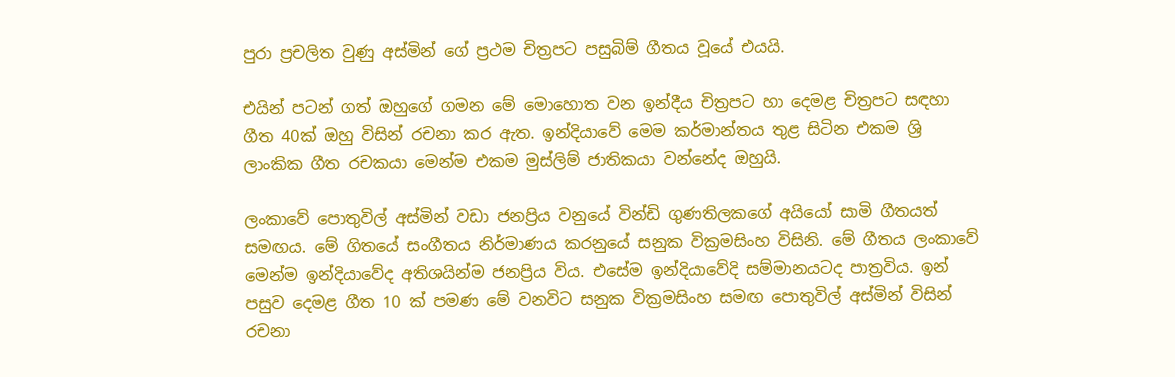පුරා ප්‍රචලිත වුණු අස්මින් ගේ ප්‍රථම චිත්‍රපට පසුබිම් ගීතය වූයේ එයයි.

එයින් පටන් ගත් ඔහුගේ ගමන මේ මොහොත වන ඉන්දීය චිත්‍රපට හා දෙමළ චිත්‍රපට සඳහා ගීත 40ක් ඔහු විසින් රචනා කර ඇත. ඉන්දියාවේ මෙම කර්මාන්තය තුළ සිටින එකම ශ්‍රි ලාංකික ගීත රචකයා මෙන්ම එකම මුස්ලිම් ජාතිකයා වන්නේද ඔහුයි.

ලංකාවේ පොතුවිල් අස්මින් වඩා ජනප්‍රිය වනුයේ වින්ඩි ගුණතිලකගේ අයියෝ සාමි ගීතයත් සමඟය. මේ ගිතයේ සංගීතය නිර්මාණය කරනුයේ සනුක වික්‍රමසිංහ විසිනි. මේ ගීතය ලංකාවේ මෙන්ම ඉන්දියාවේද අතිශයින්ම ජනප්‍රිය විය. එසේම ඉන්දියාවේදි සම්මානයටද පාත්‍රවිය. ඉන් පසුව දෙමළ ගීත 10 ක් පමණ මේ වනවිට සනුක වික්‍රමසිංහ සමඟ පොතුවිල් අස්මින් විසින් රචනා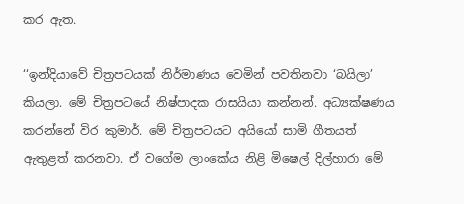කර ඇත.

‘‘ඉන්දියාවේ චිත්‍රපටයක් නිර්මාණය වෙමින් පවතිනවා ‘බයිලා’ කියලා. මේ චිත්‍රපටයේ නිෂ්පාදක රාසයියා කන්නන්. අධ්‍යක්ෂණය කරන්නේ විර කුමාර්. මේ චිත්‍රපටයට අයියෝ සාමි ගීතයත් ඇතුළත් කරනවා. ඒ වගේම ලාංකේය නිළි මිෂෙල් දිල්හාරා මේ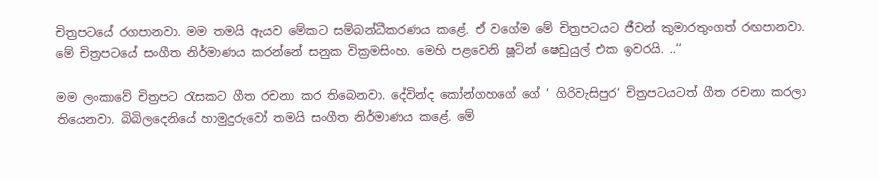චිත්‍රපටයේ රගපානවා. මම තමයි ඇයව මේකට සම්බන්ධීකරණය කළේ. ඒ වගේම මේ චිත්‍රපටයට ජීවන් කුමාරතුංගත් රඟපානවා. මේ චිත්‍රපටයේ සංගීත නිර්මාණය කරන්නේ සනුක වික්‍රමසිංහ. මෙහි පළවෙනි ෂූටින් ෂෙඩුයුල් එක ඉවරයි. ..‘‘

මම ලංකාවේ චිත්‍රපට රැසකට ගීත රචනා කර තිබෙනවා. දේවින්ද කෝන්ගහගේ ගේ ‘ ගිරිවැසිපුර‘ චිත්‍රපටයටත් ගීත රචනා කරලා තියෙනවා. බිබිලදෙනියේ හාමුදුරුවෝ තමයි සංගීත නිර්මාණය කළේ. මේ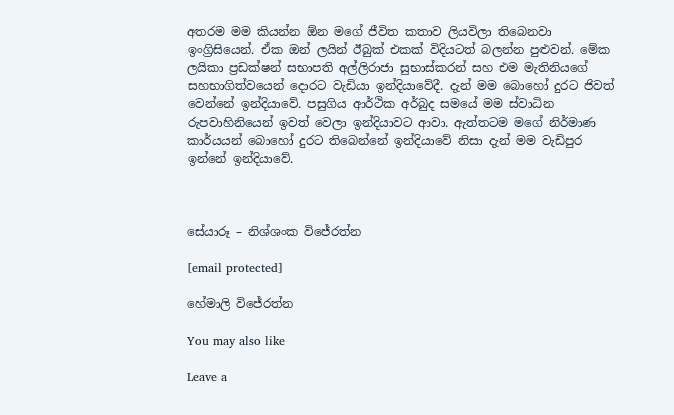අතරම මම කියන්න ඕන මගේ ජීවිත කතාව ලියවිලා තිබෙනවා ඉංග්‍රිසියෙන්. ඒක ඔන් ලයින් ඊබුක් එකක් විදියටත් බලන්න පුළුවන්. මේක ලයිකා ප්‍රඩක්ෂන් සභාපති අල්ලිරාජා සුභාස්කරන් සහ එම මැතිනියගේ සහභාගිත්වයෙන් දොරට වැඩියා ඉන්දියාවේදී. දැන් මම බොහෝ දුරට ජිවත් වෙන්නේ ඉන්දියාවේ. පසුගිය ආර්ථික අර්බුද සමයේ මම ස්වාධින රුපවාහිනියෙන් ඉවත් වෙලා ඉන්දියාවට ආවා. ඇත්තටම මගේ නිර්මාණ කාර්යයන් බොහෝ දුරට තිබෙන්නේ ඉන්දියාවේ නිසා දැන් මම වැඩිපුර ඉන්නේ ඉන්දියාවේ.



සේයාරූ – නිශ්ශංක විජේරත්න

[email protected]

හේමාලි විජේරත්න

You may also like

Leave a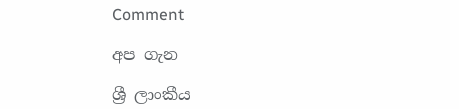Comment

අප ගැන

ශ්‍රී ලාංකීය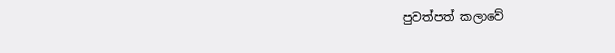පුවත්පත් කලාවේ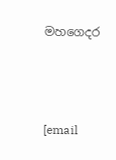මහගෙදර



[email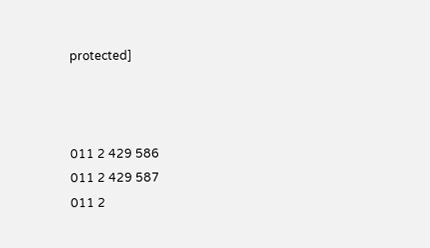protected]



011 2 429 586
011 2 429 587
011 2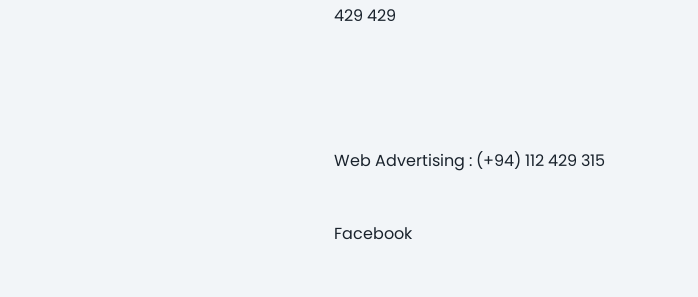429 429



Web Advertising : (+94) 112 429 315

Facebook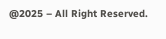@2025 – All Right Reserved.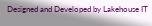Designed and Developed by Lakehouse IT